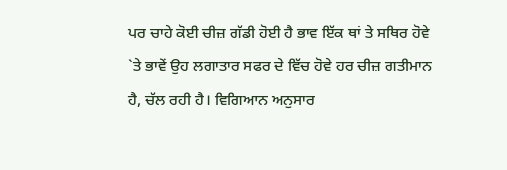ਪਰ ਚਾਹੇ ਕੋਈ ਚੀਜ਼ ਗੱਡੀ ਹੋਈ ਹੈ ਭਾਵ ਇੱਕ ਥਾਂ ਤੇ ਸਥਿਰ ਹੋਵੇ `ਤੇ ਭਾਵੇਂ ਉਹ ਲਗਾਤਾਰ ਸਫਰ ਦੇ ਵਿੱਚ ਹੋਵੇ ਹਰ ਚੀਜ਼ ਗਤੀਮਾਨ ਹੈ, ਚੱਲ ਰਹੀ ਹੈ। ਵਿਗਿਆਨ ਅਨੁਸਾਰ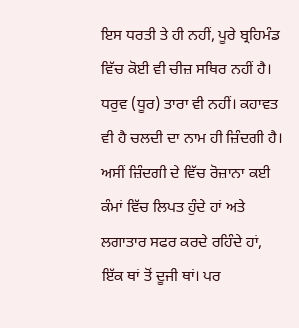ਇਸ ਧਰਤੀ ਤੇ ਹੀ ਨਹੀਂ, ਪੂਰੇ ਬ੍ਰਹਿਮੰਡ ਵਿੱਚ ਕੋਈ ਵੀ ਚੀਜ਼ ਸਥਿਰ ਨਹੀਂ ਹੈ। ਧਰੁਵ (ਧੂਰ) ਤਾਰਾ ਵੀ ਨਹੀਂ। ਕਹਾਵਤ ਵੀ ਹੈ ਚਲਦੀ ਦਾ ਨਾਮ ਹੀ ਜ਼ਿੰਦਗੀ ਹੈ। ਅਸੀਂ ਜ਼ਿੰਦਗੀ ਦੇ ਵਿੱਚ ਰੋਜ਼ਾਨਾ ਕਈ ਕੰਮਾਂ ਵਿੱਚ ਲਿਪਤ ਹੁੰਦੇ ਹਾਂ ਅਤੇ ਲਗਾਤਾਰ ਸਫਰ ਕਰਦੇ ਰਹਿੰਦੇ ਹਾਂ, ਇੱਕ ਥਾਂ ਤੋਂ ਦੂਜੀ ਥਾਂ। ਪਰ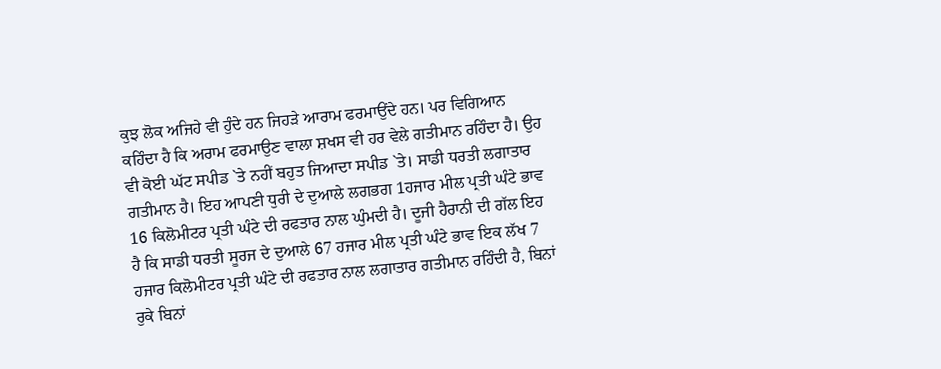ਕੁਝ ਲੋਕ ਅਜਿਹੇ ਵੀ ਹੁੰਦੇ ਹਨ ਜਿਹੜੇ ਆਰਾਮ ਫਰਮਾਉਂਦੇ ਹਨ। ਪਰ ਵਿਗਿਆਨ ਕਹਿੰਦਾ ਹੈ ਕਿ ਅਰਾਮ ਫਰਮਾਉਣ ਵਾਲਾ ਸ਼ਖਸ ਵੀ ਹਰ ਵੇਲੇ ਗਤੀਮਾਨ ਰਹਿੰਦਾ ਹੈ। ਉਹ ਵੀ ਕੋਈ ਘੱਟ ਸਪੀਡ `ਤੇ ਨਹੀਂ ਬਹੁਤ ਜਿਆਦਾ ਸਪੀਡ `ਤੇ। ਸਾਡੀ ਧਰਤੀ ਲਗਾਤਾਰ ਗਤੀਮਾਨ ਹੈ। ਇਹ ਆਪਣੀ ਧੁਰੀ ਦੇ ਦੁਆਲੇ ਲਗਭਗ 1ਹਜਾਰ ਮੀਲ ਪ੍ਰਤੀ ਘੰਟੇ ਭਾਵ 16 ਕਿਲੋਮੀਟਰ ਪ੍ਰਤੀ ਘੰਟੇ ਦੀ ਰਫਤਾਰ ਨਾਲ ਘੁੰਮਦੀ ਹੈ। ਦੂਜੀ ਹੈਰਾਨੀ ਦੀ ਗੱਲ ਇਹ ਹੈ ਕਿ ਸਾਡੀ ਧਰਤੀ ਸੂਰਜ ਦੇ ਦੁਆਲੇ 67 ਹਜਾਰ ਮੀਲ ਪ੍ਰਤੀ ਘੰਟੇ ਭਾਵ ਇਕ ਲੱਖ 7 ਹਜਾਰ ਕਿਲੋਮੀਟਰ ਪ੍ਰਤੀ ਘੰਟੇ ਦੀ ਰਫਤਾਰ ਨਾਲ ਲਗਾਤਾਰ ਗਤੀਮਾਨ ਰਹਿੰਦੀ ਹੈ, ਬਿਨਾਂ ਰੁਕੇ ਬਿਨਾਂ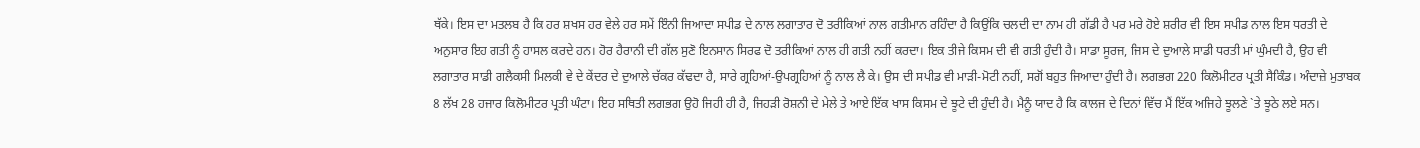ਥੱਕੇ। ਇਸ ਦਾ ਮਤਲਬ ਹੈ ਕਿ ਹਰ ਸ਼ਖਸ ਹਰ ਵੇਲੇ ਹਰ ਸਮੇਂ ਇੰਨੀ ਜਿਆਦਾ ਸਪੀਡ ਦੇ ਨਾਲ ਲਗਾਤਾਰ ਦੋ ਤਰੀਕਿਆਂ ਨਾਲ ਗਤੀਮਾਨ ਰਹਿੰਦਾ ਹੈ ਕਿਉਂਕਿ ਚਲਦੀ ਦਾ ਨਾਮ ਹੀ ਗੱਡੀ ਹੈ ਪਰ ਮਰੇ ਹੋਏ ਸ਼ਰੀਰ ਵੀ ਇਸ ਸਪੀਡ ਨਾਲ ਇਸ ਧਰਤੀ ਦੇ ਅਨੁਸਾਰ ਇਹ ਗਤੀ ਨੂੰ ਹਾਸਲ ਕਰਦੇ ਹਨ। ਹੋਰ ਹੈਰਾਨੀ ਦੀ ਗੱਲ ਸੁਣੋ ਇਨਸਾਨ ਸਿਰਫ ਦੋ ਤਰੀਕਿਆਂ ਨਾਲ ਹੀ ਗਤੀ ਨਹੀਂ ਕਰਦਾ। ਇਕ ਤੀਜੇ ਕਿਸਮ ਦੀ ਵੀ ਗਤੀ ਹੁੰਦੀ ਹੈ। ਸਾਡਾ ਸੂਰਜ, ਜਿਸ ਦੇ ਦੁਆਲੇ ਸਾਡੀ ਧਰਤੀ ਮਾਂ ਘੁੰਮਦੀ ਹੈ, ਉਹ ਵੀ ਲਗਾਤਾਰ ਸਾਡੀ ਗਲੈਕਸੀ ਮਿਲਕੀ ਵੇ ਦੇ ਕੇਂਦਰ ਦੇ ਦੁਆਲੇ ਚੱਕਰ ਕੱਢਦਾ ਹੈ, ਸਾਰੇ ਗ੍ਰਹਿਆਂ-ਉਪਗ੍ਰਹਿਆਂ ਨੂੰ ਨਾਲ ਲੈ ਕੇ। ਉਸ ਦੀ ਸਪੀਡ ਵੀ ਮਾੜੀ-ਮੋਟੀ ਨਹੀਂ, ਸਗੋਂ ਬਹੁਤ ਜਿਆਦਾ ਹੁੰਦੀ ਹੈ। ਲਗਭਗ 220 ਕਿਲੋਮੀਟਰ ਪ੍ਰਤੀ ਸੈਕਿੰਡ। ਅੰਦਾਜ਼ੇ ਮੁਤਾਬਕ 8 ਲੱਖ 28 ਹਜਾਰ ਕਿਲੋਮੀਟਰ ਪ੍ਰਤੀ ਘੰਟਾ। ਇਹ ਸਥਿਤੀ ਲਗਭਗ ਉਹੋ ਜਿਹੀ ਹੀ ਹੈ, ਜਿਹੜੀ ਰੋਸ਼ਨੀ ਦੇ ਮੇਲੇ ਤੇ ਆਏ ਇੱਕ ਖਾਸ ਕਿਸਮ ਦੇ ਝੂਟੇ ਦੀ ਹੁੰਦੀ ਹੈ। ਮੈਨੂੰ ਯਾਦ ਹੈ ਕਿ ਕਾਲਜ ਦੇ ਦਿਨਾਂ ਵਿੱਚ ਮੈਂ ਇੱਕ ਅਜਿਹੇ ਝੂਲਣੇ `ਤੇ ਝੂਠੇ ਲਏ ਸਨ।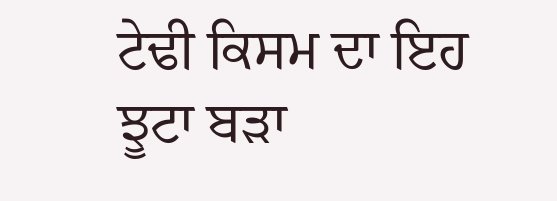ਟੇਢੀ ਕਿਸਮ ਦਾ ਇਹ ਝੂਟਾ ਬੜਾ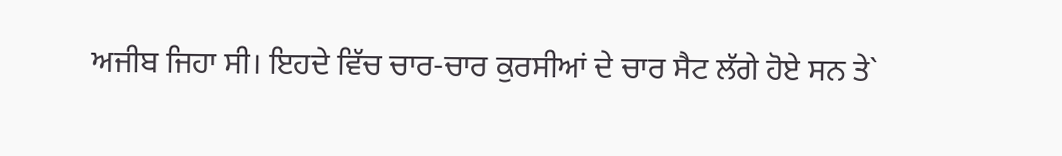ਅਜੀਬ ਜਿਹਾ ਸੀ। ਇਹਦੇ ਵਿੱਚ ਚਾਰ-ਚਾਰ ਕੁਰਸੀਆਂ ਦੇ ਚਾਰ ਸੈਟ ਲੱਗੇ ਹੋਏ ਸਨ ਤੇ`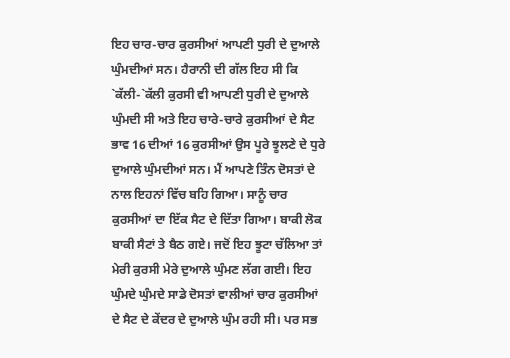ਇਹ ਚਾਰ-ਚਾਰ ਕੁਰਸੀਆਂ ਆਪਣੀ ਧੁਰੀ ਦੇ ਦੁਆਲੇ ਘੁੰਮਦੀਆਂ ਸਨ। ਹੈਰਾਨੀ ਦੀ ਗੱਲ ਇਹ ਸੀ ਕਿ `ਕੱਲੀ-`ਕੱਲੀ ਕੁਰਸੀ ਵੀ ਆਪਣੀ ਧੁਰੀ ਦੇ ਦੁਆਲੇ ਘੁੰਮਦੀ ਸੀ ਅਤੇ ਇਹ ਚਾਰੇ-ਚਾਰੇ ਕੁਰਸੀਆਂ ਦੇ ਸੈਟ ਭਾਵ 16 ਦੀਆਂ 16 ਕੁਰਸੀਆਂ ਉਸ ਪੂਰੇ ਝੂਲਣੇ ਦੇ ਧੁਰੇ ਦੁਆਲੇ ਘੁੰਮਦੀਆਂ ਸਨ। ਮੈਂ ਆਪਣੇ ਤਿੰਨ ਦੋਸਤਾਂ ਦੇ ਨਾਲ ਇਹਨਾਂ ਵਿੱਚ ਬਹਿ ਗਿਆ। ਸਾਨੂੰ ਚਾਰ ਕੁਰਸੀਆਂ ਦਾ ਇੱਕ ਸੈਟ ਦੇ ਦਿੱਤਾ ਗਿਆ। ਬਾਕੀ ਲੋਕ ਬਾਕੀ ਸੈਟਾਂ ਤੇ ਬੈਠ ਗਏ। ਜਦੋਂ ਇਹ ਝੂਟਾ ਚੱਲਿਆ ਤਾਂ ਮੇਰੀ ਕੁਰਸੀ ਮੇਰੇ ਦੁਆਲੇ ਘੁੰਮਣ ਲੱਗ ਗਈ। ਇਹ ਘੁੰਮਦੇ ਘੁੰਮਦੇ ਸਾਡੇ ਦੋਸਤਾਂ ਵਾਲੀਆਂ ਚਾਰ ਕੁਰਸੀਆਂ ਦੇ ਸੈਟ ਦੇ ਕੇਂਦਰ ਦੇ ਦੁਆਲੇ ਘੁੰਮ ਰਹੀ ਸੀ। ਪਰ ਸਭ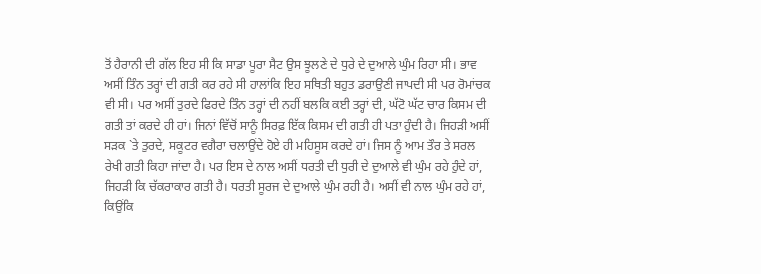ਤੋਂ ਹੈਰਾਨੀ ਦੀ ਗੱਲ ਇਹ ਸੀ ਕਿ ਸਾਡਾ ਪੂਰਾ ਸੈਟ ਉਸ ਝੂਲਣੇ ਦੇ ਧੁਰੇ ਦੇ ਦੁਆਲੇ ਘੁੰਮ ਰਿਹਾ ਸੀ। ਭਾਵ ਅਸੀਂ ਤਿੰਨ ਤਰ੍ਹਾਂ ਦੀ ਗਤੀ ਕਰ ਰਹੇ ਸੀ ਹਾਲਾਂਕਿ ਇਹ ਸਥਿਤੀ ਬਹੁਤ ਡਰਾਉਣੀ ਜਾਪਦੀ ਸੀ ਪਰ ਰੋਮਾਂਚਕ ਵੀ ਸੀ। ਪਰ ਅਸੀਂ ਤੁਰਦੇ ਫਿਰਦੇ ਤਿੰਨ ਤਰ੍ਹਾਂ ਦੀ ਨਹੀਂ ਬਲਕਿ ਕਈ ਤਰ੍ਹਾਂ ਦੀ, ਘੱਟੋ ਘੱਟ ਚਾਰ ਕਿਸਮ ਦੀ ਗਤੀ ਤਾਂ ਕਰਦੇ ਹੀ ਹਾਂ। ਜਿਨਾਂ ਵਿੱਚੋਂ ਸਾਨੂੰ ਸਿਰਫ਼ ਇੱਕ ਕਿਸਮ ਦੀ ਗਤੀ ਹੀ ਪਤਾ ਹੁੰਦੀ ਹੈ। ਜਿਹੜੀ ਅਸੀਂ ਸੜਕ `ਤੇ ਤੁਰਦੇ, ਸਕੂਟਰ ਵਗੈਰਾ ਚਲਾਉਂਦੇ ਹੋਏ ਹੀ ਮਹਿਸੂਸ ਕਰਦੇ ਹਾਂ। ਜਿਸ ਨੂੰ ਆਮ ਤੌਰ ਤੇ ਸਰਲ ਰੇਖੀ ਗਤੀ ਕਿਹਾ ਜਾਂਦਾ ਹੈ। ਪਰ ਇਸ ਦੇ ਨਾਲ ਅਸੀਂ ਧਰਤੀ ਦੀ ਧੁਰੀ ਦੇ ਦੁਆਲੇ ਵੀ ਘੁੰਮ ਰਹੇ ਹੁੰਦੇ ਹਾਂ, ਜਿਹੜੀ ਕਿ ਚੱਕਰਾਕਾਰ ਗਤੀ ਹੈ। ਧਰਤੀ ਸੂਰਜ ਦੇ ਦੁਆਲੇ ਘੁੰਮ ਰਹੀ ਹੈ। ਅਸੀਂ ਵੀ ਨਾਲ ਘੁੰਮ ਰਹੇ ਹਾਂ, ਕਿਉਂਕਿ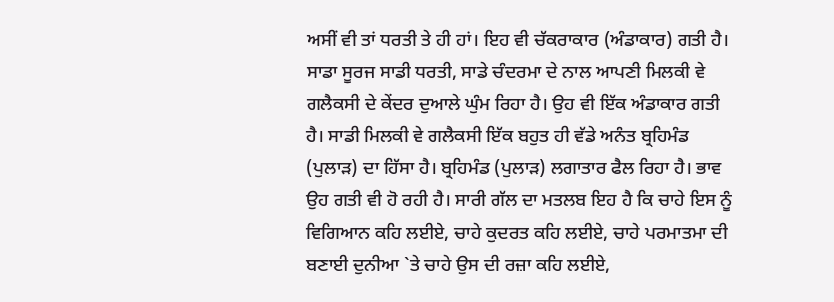ਅਸੀਂ ਵੀ ਤਾਂ ਧਰਤੀ ਤੇ ਹੀ ਹਾਂ। ਇਹ ਵੀ ਚੱਕਰਾਕਾਰ (ਅੰਡਾਕਾਰ) ਗਤੀ ਹੈ। ਸਾਡਾ ਸੂਰਜ ਸਾਡੀ ਧਰਤੀ, ਸਾਡੇ ਚੰਦਰਮਾ ਦੇ ਨਾਲ ਆਪਣੀ ਮਿਲਕੀ ਵੇ ਗਲੈਕਸੀ ਦੇ ਕੇਂਦਰ ਦੁਆਲੇ ਘੁੰਮ ਰਿਹਾ ਹੈ। ਉਹ ਵੀ ਇੱਕ ਅੰਡਾਕਾਰ ਗਤੀ ਹੈ। ਸਾਡੀ ਮਿਲਕੀ ਵੇ ਗਲੈਕਸੀ ਇੱਕ ਬਹੁਤ ਹੀ ਵੱਡੇ ਅਨੰਤ ਬ੍ਰਹਿਮੰਡ (ਪੁਲਾੜ) ਦਾ ਹਿੱਸਾ ਹੈ। ਬ੍ਰਹਿਮੰਡ (ਪੁਲਾੜ) ਲਗਾਤਾਰ ਫੈਲ ਰਿਹਾ ਹੈ। ਭਾਵ ਉਹ ਗਤੀ ਵੀ ਹੋ ਰਹੀ ਹੈ। ਸਾਰੀ ਗੱਲ ਦਾ ਮਤਲਬ ਇਹ ਹੈ ਕਿ ਚਾਹੇ ਇਸ ਨੂੰ ਵਿਗਿਆਨ ਕਹਿ ਲਈਏ, ਚਾਹੇ ਕੁਦਰਤ ਕਹਿ ਲਈਏ, ਚਾਹੇ ਪਰਮਾਤਮਾ ਦੀ ਬਣਾਈ ਦੁਨੀਆ `ਤੇ ਚਾਹੇ ਉਸ ਦੀ ਰਜ਼ਾ ਕਹਿ ਲਈਏ,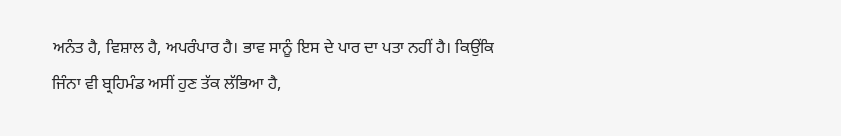ਅਨੰਤ ਹੈ, ਵਿਸ਼ਾਲ ਹੈ, ਅਪਰੰਪਾਰ ਹੈ। ਭਾਵ ਸਾਨੂੰ ਇਸ ਦੇ ਪਾਰ ਦਾ ਪਤਾ ਨਹੀਂ ਹੈ। ਕਿਉਂਕਿ ਜਿੰਨਾ ਵੀ ਬ੍ਰਹਿਮੰਡ ਅਸੀਂ ਹੁਣ ਤੱਕ ਲੱਭਿਆ ਹੈ,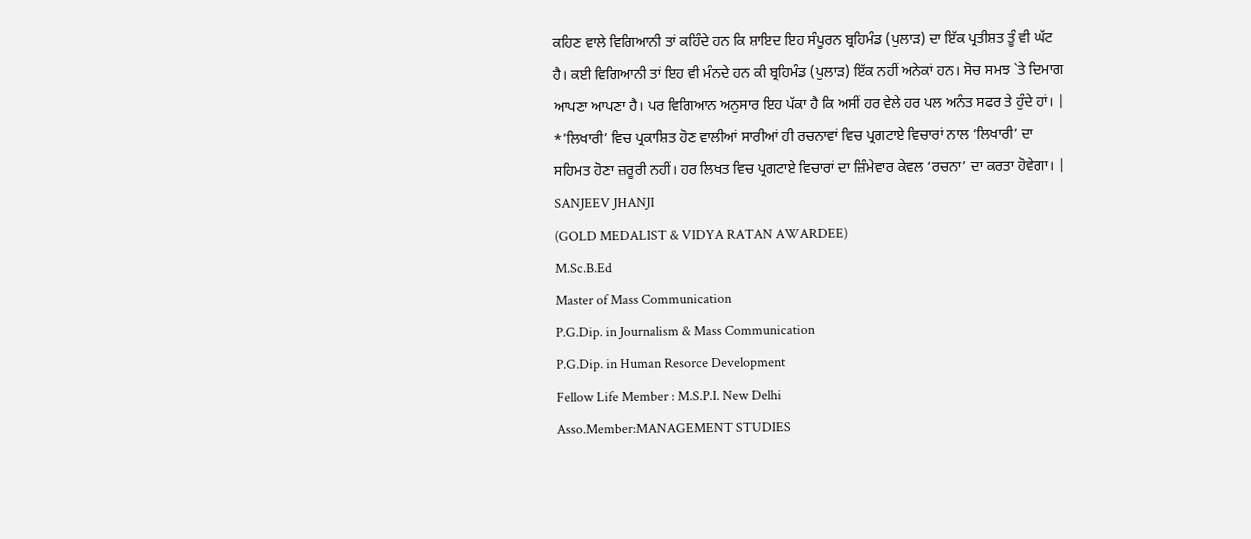ਕਹਿਣ ਵਾਲੇ ਵਿਗਿਆਨੀ ਤਾਂ ਕਹਿੰਦੇ ਹਨ ਕਿ ਸ਼ਾਇਦ ਇਹ ਸੰਪੂਰਨ ਬ੍ਰਹਿਮੰਡ (ਪੁਲਾੜ) ਦਾ ਇੱਕ ਪ੍ਰਤੀਸ਼ਤ ਤੂੰ ਵੀ ਘੱਟ ਹੈ। ਕਈ ਵਿਗਿਆਨੀ ਤਾਂ ਇਹ ਵੀ ਮੰਨਦੇ ਹਨ ਕੀ ਬ੍ਰਹਿਮੰਡ (ਪੁਲਾੜ) ਇੱਕ ਨਹੀਂ ਅਨੇਕਾਂ ਹਨ। ਸੋਚ ਸਮਝ `ਤੇ ਦਿਮਾਗ ਆਪਣਾ ਆਪਣਾ ਹੈ। ਪਰ ਵਿਗਿਆਨ ਅਨੁਸਾਰ ਇਹ ਪੱਕਾ ਹੈ ਕਿ ਅਸੀਂ ਹਰ ਵੇਲੇ ਹਰ ਪਲ ਅਨੰਤ ਸਫਰ ਤੇ ਹੁੰਦੇ ਹਾਂ। |
*’ਲਿਖਾਰੀ’ ਵਿਚ ਪ੍ਰਕਾਸ਼ਿਤ ਹੋਣ ਵਾਲੀਆਂ ਸਾਰੀਆਂ ਹੀ ਰਚਨਾਵਾਂ ਵਿਚ ਪ੍ਰਗਟਾਏ ਵਿਚਾਰਾਂ ਨਾਲ ‘ਲਿਖਾਰੀ’ ਦਾ ਸਹਿਮਤ ਹੋਣਾ ਜ਼ਰੂਰੀ ਨਹੀਂ। ਹਰ ਲਿਖਤ ਵਿਚ ਪ੍ਰਗਟਾਏ ਵਿਚਾਰਾਂ ਦਾ ਜ਼ਿੰਮੇਵਾਰ ਕੇਵਲ ‘ਰਚਨਾ’ ਦਾ ਕਰਤਾ ਹੋਵੇਗਾ। |
SANJEEV JHANJI
(GOLD MEDALIST & VIDYA RATAN AWARDEE)
M.Sc.B.Ed
Master of Mass Communication
P.G.Dip. in Journalism & Mass Communication
P.G.Dip. in Human Resorce Development
Fellow Life Member : M.S.P.I. New Delhi
Asso.Member:MANAGEMENT STUDIES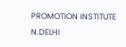PROMOTION INSTITUTE N.DELHI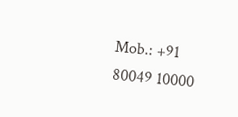Mob.: +91 80049 10000